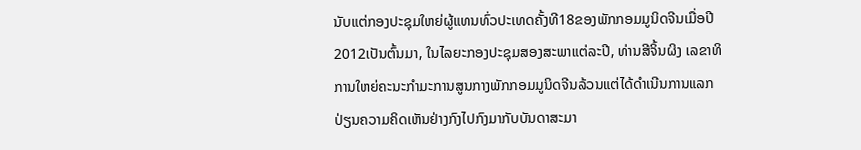ນັບແຕ່ກອງປະຊຸມໃຫຍ່ຜູ້ແທນທົ່ວປະເທດຄັ້ງທີ18ຂອງພັກກອມມູນິດຈີນເມື່ອປີ2012ເປັນຕົ້ນມາ, ໃນໄລຍະກອງປະຊຸມສອງສະພາແຕ່ລະປີ, ທ່ານສີຈິ້ນຜິງ ເລຂາທິການໃຫຍ່ຄະນະກຳມະການສູນກາງພັກກອມມູນິດຈີນລ້ວນແຕ່ໄດ້ດຳເນີນການແລກປ່ຽນຄວາມຄິດເຫັນຢ່າງກົງໄປກົງມາກັບບັນດາສະມາ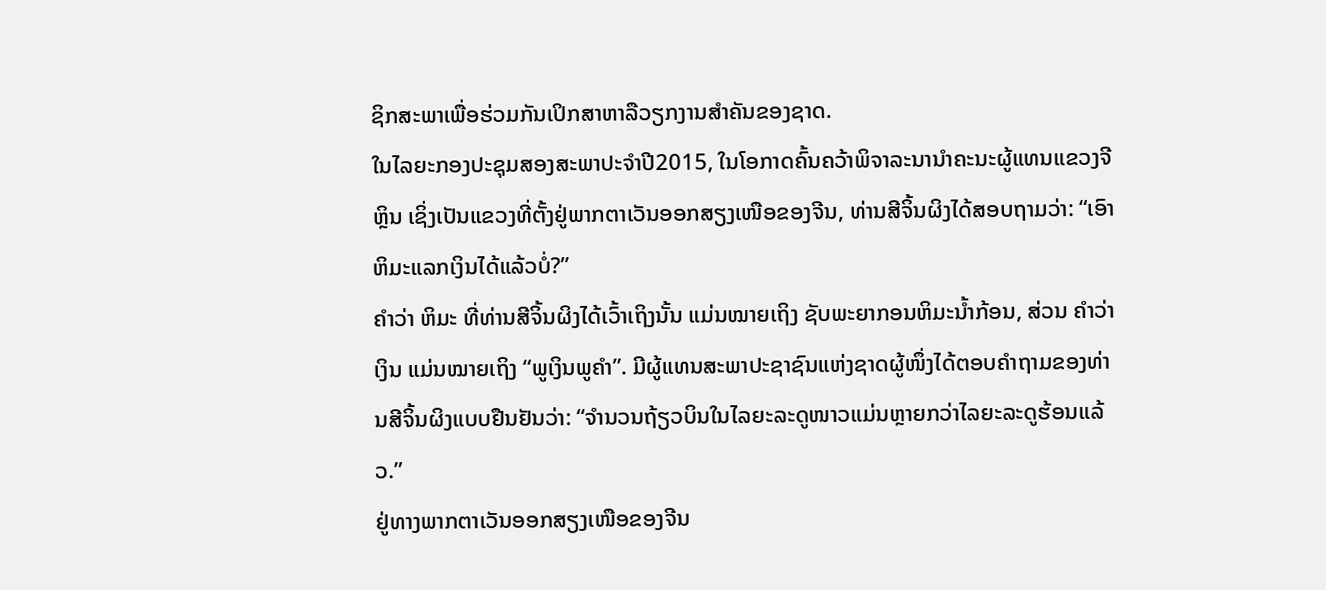ຊິກສະພາເພື່ອຮ່ວມກັນເປິກສາຫາລືວຽກງານສຳຄັນຂອງຊາດ.
ໃນໄລຍະກອງປະຊຸມສອງສະພາປະຈຳປີ2015, ໃນໂອກາດຄົ້ນຄວ້າພິຈາລະນານຳຄະນະຜູ້ແທນແຂວງຈີຫຼິນ ເຊິ່ງເປັນແຂວງທີ່ຕັ້ງຢູ່ພາກຕາເວັນອອກສຽງເໜືອຂອງຈີນ, ທ່ານສີຈິ້ນຜິງໄດ້ສອບຖາມວ່າ: “ເອົາຫິມະແລກເງິນໄດ້ແລ້ວບໍ່?”
ຄຳວ່າ ຫິມະ ທີ່ທ່ານສີຈິ້ນຜິງໄດ້ເວົ້າເຖິງນັ້ນ ແມ່ນໝາຍເຖິງ ຊັບພະຍາກອນຫິມະນ້ຳກ້ອນ, ສ່ວນ ຄຳວ່າ ເງິນ ແມ່ນໝາຍເຖິງ “ພູເງິນພູຄຳ”. ມີຜູ້ແທນສະພາປະຊາຊົນແຫ່ງຊາດຜູ້ໜຶ່ງໄດ້ຕອບຄຳຖາມຂອງທ່ານສີຈິ້ນຜິງແບບຢືນຢັນວ່າ: “ຈຳນວນຖ້ຽວບິນໃນໄລຍະລະດູໜາວແມ່ນຫຼາຍກວ່າໄລຍະລະດູຮ້ອນແລ້ວ.”
ຢູ່ທາງພາກຕາເວັນອອກສຽງເໜືອຂອງຈີນ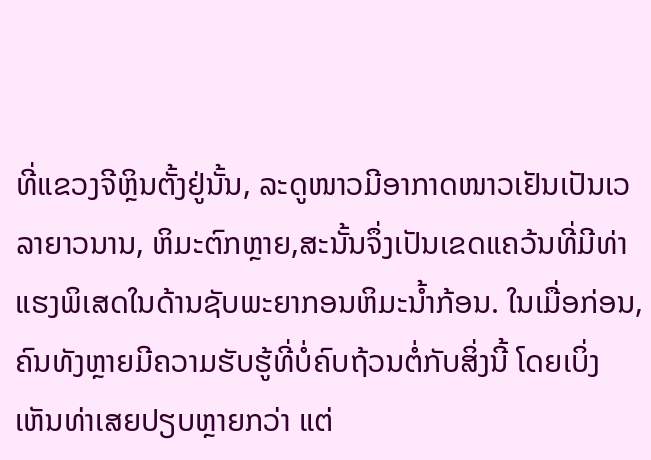ທີ່ແຂວງຈີຫຼິນຕັ້ງຢູ່ນັ້ນ, ລະດູໜາວມີອາກາດໜາວເຢັນເປັນເວລາຍາວນານ, ຫິມະຕົກຫຼາຍ,ສະນັ້ນຈຶ່ງເປັນເຂດແຄວ້ນທີ່ມີທ່າແຮງພິເສດໃນດ້ານຊັບພະຍາກອນຫິມະນ້ຳກ້ອນ. ໃນເມື່ອກ່ອນ, ຄົນທັງຫຼາຍມີຄວາມຮັບຮູ້ທີ່ບໍ່ຄົບຖ້ວນຕໍ່ກັບສິ່ງນີ້ ໂດຍເບິ່ງເຫັນທ່າເສຍປຽບຫຼາຍກວ່າ ແຕ່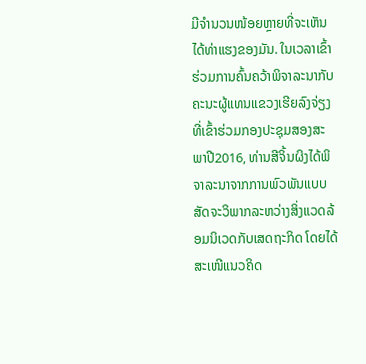ມີຈຳນວນໜ້ອຍຫຼາຍທີ່ຈະເຫັນໄດ້ທ່າແຮງຂອງມັນ. ໃນເວລາເຂົ້າຮ່ວມການຄົ້ນຄວ້າພິຈາລະນາກັບຄະນະຜູ້ແທນແຂວງເຮີຍລົງຈ່ຽງທີ່ເຂົ້າຮ່ວມກອງປະຊຸມສອງສະພາປີ2016, ທ່ານສີຈິ້ນຜິງໄດ້ພິຈາລະນາຈາກການພົວພັນແບບສັດຈະວິພາກລະຫວ່າງສິ່ງແວດລ້ອມນິເວດກັບເສດຖະກິດ ໂດຍໄດ້ສະເໜີແນວຄິດ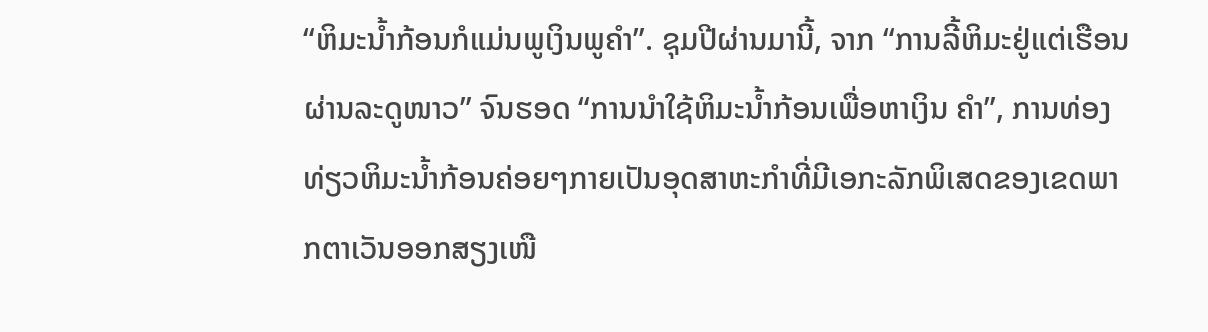“ຫິມະນ້ຳກ້ອນກໍແມ່ນພູເງິນພູຄຳ”. ຊຸມປີຜ່ານມານີ້, ຈາກ “ການລີ້ຫິມະຢູ່ແຕ່ເຮືອນຜ່ານລະດູໜາວ” ຈົນຮອດ “ການນຳໃຊ້ຫິມະນ້ຳກ້ອນເພື່ອຫາເງິນ ຄຳ”, ການທ່ອງທ່ຽວຫິມະນ້ຳກ້ອນຄ່ອຍໆກາຍເປັນອຸດສາຫະກຳທີ່ມີເອກະລັກພິເສດຂອງເຂດພາກຕາເວັນອອກສຽງເໜື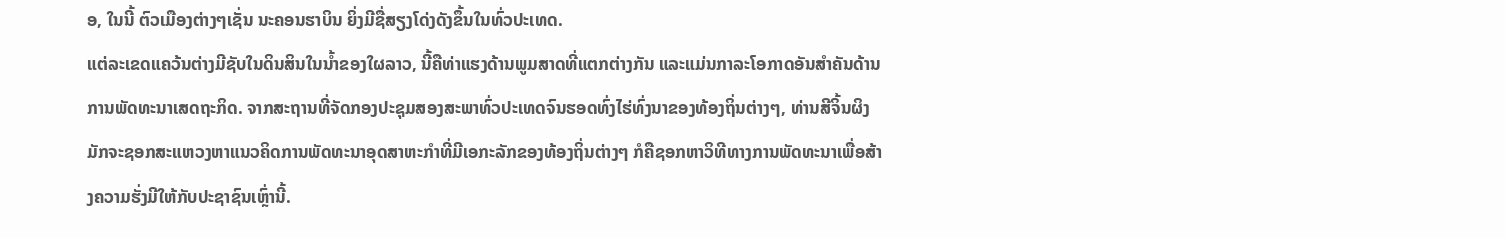ອ, ໃນນີ້ ຕົວເມືອງຕ່າງໆເຊັ່ນ ນະຄອນຮາບິນ ຍິ່ງມີຊື່ສຽງໂດ່ງດັງຂຶ້ນໃນທົ່ວປະເທດ.
ແຕ່ລະເຂດແຄວ້ນຕ່າງມີຊັບໃນດິນສິນໃນນ້ຳຂອງໃຜລາວ, ນີ້ຄືທ່າແຮງດ້ານພູມສາດທີ່ແຕກຕ່າງກັນ ແລະແມ່ນກາລະໂອກາດອັນສຳຄັນດ້ານການພັດທະນາເສດຖະກິດ. ຈາກສະຖານທີ່ຈັດກອງປະຊຸມສອງສະພາທົ່ວປະເທດຈົນຮອດທົ່ງໄຮ່ທົ່ງນາຂອງທ້ອງຖິ່ນຕ່າງໆ, ທ່ານສີຈິ້ນຜິງມັກຈະຊອກສະແຫວງຫາແນວຄິດການພັດທະນາອຸດສາຫະກຳທີ່ມີເອກະລັກຂອງທ້ອງຖິ່ນຕ່າງໆ ກໍຄືຊອກຫາວິທີທາງການພັດທະນາເພື່ອສ້າງຄວາມຮັ່ງມີໃຫ້ກັບປະຊາຊົນເຫຼົ່ານີ້.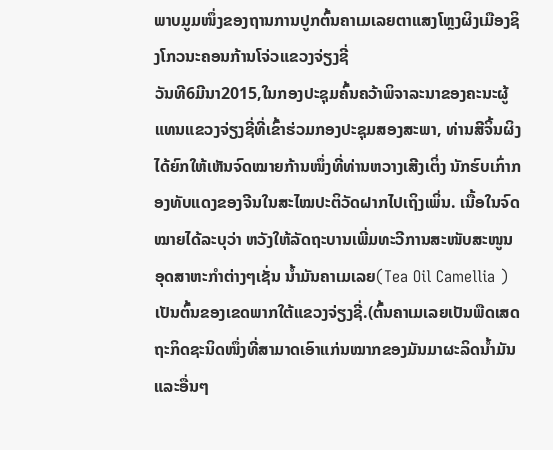ພາບມູມໜຶ່ງຂອງຖານການປູກຕົ້ນຄາເມເລຍຕາແສງໂຫຼງຜິງເມືອງຊິງໂກວນະຄອນກ້ານໂຈ່ວແຂວງຈ່ຽງຊີ່
ວັນທີ6ມີນາ2015,ໃນກອງປະຊຸມຄົ້ນຄວ້າພິຈາລະນາຂອງຄະນະຜູ້ແທນແຂວງຈ່ຽງຊີ່ທີ່ເຂົ້າຮ່ວມກອງປະຊຸມສອງສະພາ, ທ່ານສີຈິ້ນຜິງໄດ້ຍົກໃຫ້ເຫັນຈົດໝາຍກ້ານໜຶ່ງທີ່ທ່ານຫວາງເສີງເຕິ່ງ ນັກຮົບເກົ່າກອງທັບແດງຂອງຈີນໃນສະໄໝປະຕິວັດຝາກໄປເຖິງເພິ່ນ. ເນື້ອໃນຈົດໝາຍໄດ້ລະບຸວ່າ ຫວັງໃຫ້ລັດຖະບານເພີ່ມທະວີການສະໜັບສະໜູນອຸດສາຫະກຳຕ່າງໆເຊັ່ນ ນ້ຳມັນຄາເມເລຍ(Tea Oil Camellia )ເປັນຕົ້ນຂອງເຂດພາກໃຕ້ແຂວງຈ່ຽງຊີ່.(ຕົ້ນຄາເມເລຍເປັນພືດເສດຖະກິດຊະນິດໜຶ່ງທີ່ສາມາດເອົາແກ່ນໝາກຂອງມັນມາຜະລິດນ້ຳມັນແລະອື່ນໆ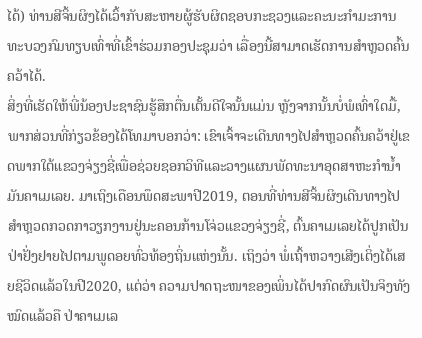ໄດ້) ທ່ານສີຈິ້ນຜິງໄດ້ເວົ້າກັບສະຫາຍຜູ້ຮັບຜິດຊອບກະຊວງແລະຄະນະກຳມະການທະບວງກົມທຽບເທົ່າທີ່ເຂົ້າຮ່ວມກອງປະຊຸມວ່າ ເລື່ອງນີ້ສາມາດເຮັດການສຳຫຼວດຄົ້ນຄວ້າໄດ້.
ສິ່ງທີ່ເຮັດໃຫ້ພີ່ນ້ອງປະຊາຊົນຮູ້ສຶກຕື່ນເຕັ້ນດີໃຈນັ້ນແມ່ນ ຫຼັງຈາກນັ້ນບໍ່ພໍເທົ່າໃດມື້, ພາກສ່ວນທີ່ກ່ຽວຂ້ອງໄດ້ໂທມາບອກວ່າ: ເຂົາເຈົ້າຈະເດີນທາງໄປສຳຫຼວດຄົ້ນຄວ້າຢູ່ເຂດພາກໃຕ້ແຂວງຈ່ຽງຊີ່ເພື່ອຊ່ວຍຊອກວິທີແລະວາງແຜນພັດທະນາອຸດສາຫະກຳນ້ຳມັນຄາເມເລຍ. ມາເຖິງເດືອນພຶດສະພາປີ2019, ຕອນທີ່ທ່ານສີຈິ້ນຜິງເດີນທາງໄປສຳຫຼວດກວດກາວຽກງານຢູ່ນະຄອນກ້ານໂຈ່ວແຂວງຈ່ຽງຊີ່, ຕົ້ນຄາເມເລຍໄດ້ປູກເປັນປ່າຢັ່ງຢາຍໄປຕາມພູດອຍທົ່ວທ້ອງຖິ່ນແຫ່ງນັ້ນ. ເຖິງວ່າ ພໍ່ເຖົ້າຫວາງເສີງເຕິ່ງໄດ້ເສຍຊີວິດແລ້ວໃນປີ2020, ແຕ່ວ່າ ຄວາມປາດຖະໜາຂອງເພິ່ນໄດ້ປາກົດຜົນເປັນຈິງທັງໝົດແລ້ວຄື ປ່າຄາເມເລ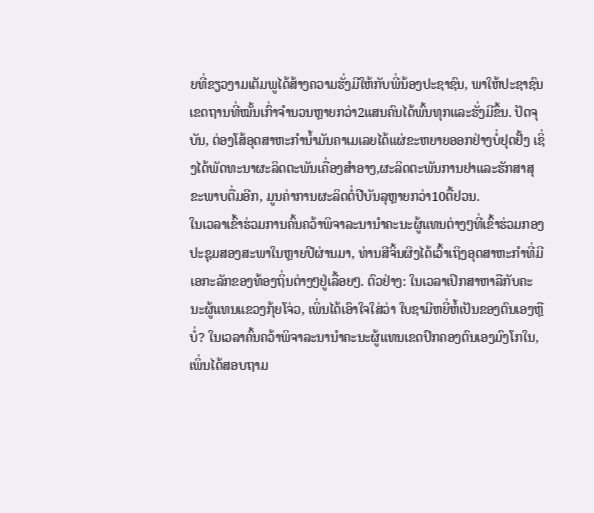ຍທີ່ຂຽວງາມເຕັມພູໄດ້ສ້າງຄວາມຮັ່ງມີໃຫ້ກັບພີ່ນ້ອງປະຊາຊົນ, ພາໃຫ້ປະຊາຊົນເຂດຖານທີ່ໝັ້ນເກົ່າຈຳນວນຫຼາຍກວ່າ2ແສນຄົນໄດ້ພົ້ນທຸກແລະຮັ່ງມີຂຶ້ນ. ປັດຈຸບັນ, ຕ່ອງໂສ້ອຸດສາຫະກຳນ້ຳມັນຄາເມເລຍໄດ້ແຜ່ຂະຫຍາຍອອກຢ່າງບໍ່ຢຸດຢັ້ງ ເຊິ່ງໄດ້ພັດທະນາຜະລິດຕະພັນເຄື່ອງສຳອາງ,ຜະລິດຕະພັນການຢາແລະຮັກສາສຸຂະພາບຕື່ມອີກ, ມູນຄ່າການຜະລິດຕໍ່ປີບັນລຸຫຼາຍກວ່າ10ຕື້ຢວນ.
ໃນເວລາເຂົ້າຮ່ວມການຄົ້ນຄວ້າພິຈາລະນານຳຄະນະຜູ້ແທນຕ່າງໆທີ່ເຂົ້າຮ່ວມກອງປະຊຸມສອງສະພາໃນຫຼາຍປີຜ່ານມາ, ທ່ານສີຈິ້ນຜິງໄດ້ເວົ້າເຖິງອຸດສາຫະກຳທີ່ມີເອກະລັກຂອງທ້ອງຖິ່ນຕ່າງໆຢູ່ເລື້ອຍໆ. ຕົວຢ່າງ: ໃນເວລາເປິກສາຫາລືກັບຄະນະຜູ້ແທນແຂວງກຸ້ຍໂຈ່ວ, ເພິ່ນໄດ້ເອົາໃຈໃສ່ວ່າ ໃບຊາມີຫຍີ່ຫໍ້ເປັນຂອງຕົນເອງຫຼືບໍ່? ໃນເວລາຄົ້ນຄວ້າພິຈາລະນານຳຄະນະຜູ້ແທນເຂດປົກຄອງຕົນເອງມົງໂກໃນ, ເພິ່ນໄດ້ສອບຖາມ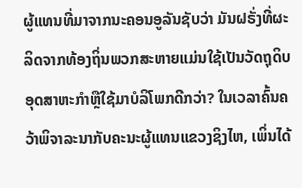ຜູ້ແທນທີ່ມາຈາກນະຄອນອູລັນຊັບວ່າ ມັນຝຣັ່ງທີ່ຜະລິດຈາກທ້ອງຖິ່ນພວກສະຫາຍແມ່ນໃຊ້ເປັນວັດຖຸດິບອຸດສາຫະກຳຫຼືໃຊ້ມາບໍລິໂພກດີກວ່າ? ໃນເວລາຄົ້ນຄວ້າພິຈາລະນາກັບຄະນະຜູ້ແທນແຂວງຊິງໄຫ, ເພິ່ນໄດ້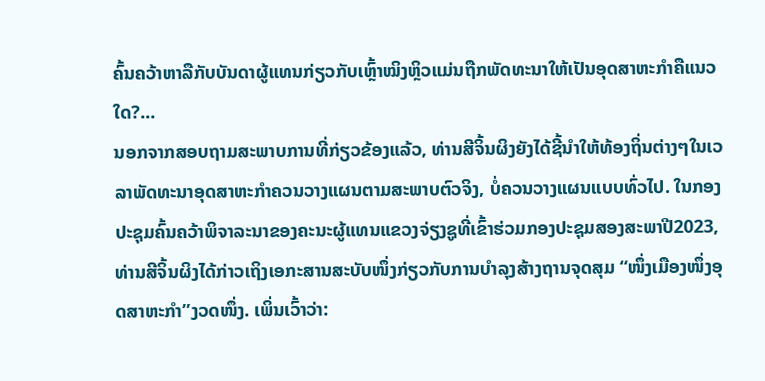ຄົ້ນຄວ້າຫາລືກັບບັນດາຜູ້ແທນກ່ຽວກັບເຫຼົ້າໝິງຫຼິວແມ່ນຖືກພັດທະນາໃຫ້ເປັນອຸດສາຫະກຳຄືແນວໃດ?...
ນອກຈາກສອບຖາມສະພາບການທີ່ກ່ຽວຂ້ອງແລ້ວ, ທ່ານສີຈິ້ນຜິງຍັງໄດ້ຊີ້ນຳໃຫ້ທ້ອງຖິ່ນຕ່າງໆໃນເວລາພັດທະນາອຸດສາຫະກຳຄວນວາງແຜນຕາມສະພາບຕົວຈິງ, ບໍ່ຄວນວາງແຜນແບບທົ່ວໄປ. ໃນກອງປະຊຸມຄົ້ນຄວ້າພິຈາລະນາຂອງຄະນະຜູ້ແທນແຂວງຈ່ຽງຊູທີ່ເຂົ້າຮ່ວມກອງປະຊຸມສອງສະພາປີ2023, ທ່ານສີຈິ້ນຜິງໄດ້ກ່າວເຖິງເອກະສານສະບັບໜຶ່ງກ່ຽວກັບການບຳລຸງສ້າງຖານຈຸດສຸມ “ໜຶ່ງເມືອງໜຶ່ງອຸດສາຫະກຳ”ງວດໜຶ່ງ. ເພິ່ນເວົ້າວ່າ: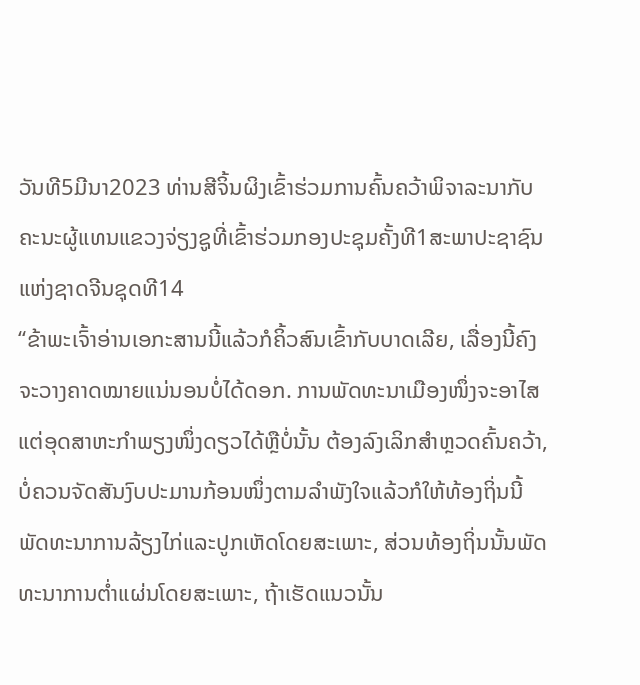ວັນທີ5ມີນາ2023 ທ່ານສີຈິ້ນຜິງເຂົ້າຮ່ວມການຄົ້ນຄວ້າພິຈາລະນາກັບຄະນະຜູ້ແທນແຂວງຈ່ຽງຊູທີ່ເຂົ້າຮ່ວມກອງປະຊຸມຄັ້ງທີ1ສະພາປະຊາຊົນແຫ່ງຊາດຈີນຊຸດທີ14
“ຂ້າພະເຈົ້າອ່ານເອກະສານນີ້ແລ້ວກໍຄິ້ວສົນເຂົ້າກັບບາດເລີຍ, ເລື່ອງນີ້ຄົງຈະວາງຄາດໝາຍແນ່ນອນບໍ່ໄດ້ດອກ. ການພັດທະນາເມືອງໜຶ່ງຈະອາໄສແຕ່ອຸດສາຫະກຳພຽງໜຶ່ງດຽວໄດ້ຫຼືບໍ່ນັ້ນ ຕ້ອງລົງເລິກສຳຫຼວດຄົ້ນຄວ້າ, ບໍ່ຄວນຈັດສັນງົບປະມານກ້ອນໜຶ່ງຕາມລຳພັງໃຈແລ້ວກໍໃຫ້ທ້ອງຖິ່ນນີ້ພັດທະນາການລ້ຽງໄກ່ແລະປູກເຫັດໂດຍສະເພາະ, ສ່ວນທ້ອງຖິ່ນນັ້ນພັດທະນາການຕ່ຳແຜ່ນໂດຍສະເພາະ, ຖ້າເຮັດແນວນັ້ນ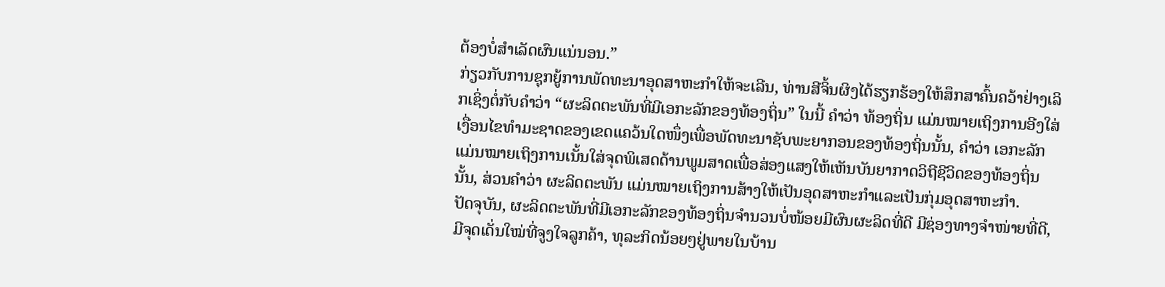ຕ້ອງບໍ່ສຳເລັດຜົນແນ່ນອນ.”
ກ່ຽວກັບການຊຸກຍູ້ການພັດທະນາອຸດສາຫະກຳໃຫ້ຈະເລີນ, ທ່ານສີຈິ້ນຜິງໄດ້ຮຽກຮ້ອງໃຫ້ສຶກສາຄົ້ນຄວ້າຢ່າງເລິກເຊິ່ງຕໍ່ກັບຄຳວ່າ “ຜະລິດຕະພັນທີ່ມີເອກະລັກຂອງທ້ອງຖິ່ນ” ໃນນີ້ ຄຳວ່າ ທ້ອງຖິ່ນ ແມ່ນໝາຍເຖິງການອີງໃສ່ເງື່ອນໄຂທຳມະຊາດຂອງເຂດແຄວ້ນໃດໜຶ່ງເພື່ອພັດທະນາຊັບພະຍາກອນຂອງທ້ອງຖິ່ນນັ້ນ, ຄຳວ່າ ເອກະລັກ ແມ່ນໝາຍເຖິງການເນັ້ນໃສ່ຈຸດພິເສດດ້ານພູມສາດເພື່ອສ່ອງແສງໃຫ້ເຫັນບັນຍາກາດວິຖີຊີວິດຂອງທ້ອງຖິ່ນນັ້ນ, ສ່ວນຄຳວ່າ ຜະລິດຕະພັນ ແມ່ນໝາຍເຖິງການສ້າງໃຫ້ເປັນອຸດສາຫະກຳແລະເປັນກຸ່ມອຸດສາຫະກຳ.
ປັດຈຸບັນ, ຜະລິດຕະພັນທີ່ມີເອກະລັກຂອງທ້ອງຖິ່ນຈຳນວນບໍ່ໜ້ອຍມີຜົນຜະລິດທີ່ດີ ມີຊ່ອງທາງຈຳໜ່າຍທີ່ດີ, ມີຈຸດເດັ່ນໃໝ່ທີ່ຈູງໃຈລູກຄ້າ, ທຸລະກິດນ້ອຍໆຢູ່ພາຍໃນບ້ານ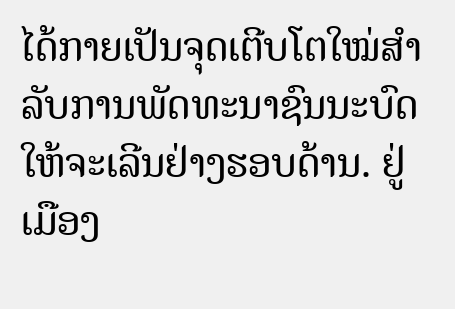ໄດ້ກາຍເປັນຈຸດເຕີບໂຕໃໝ່ສຳລັບການພັດທະນາຊົນນະບົດໃຫ້ຈະເລີນຢ່າງຮອບດ້ານ. ຢູ່ເມືອງ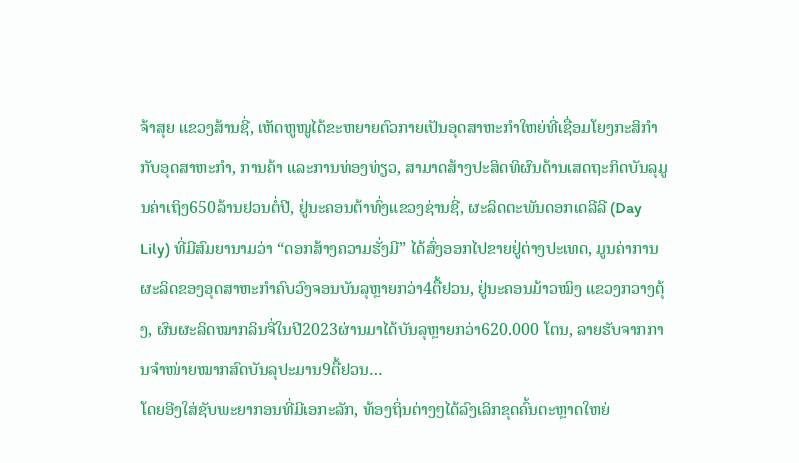ຈ້າສຸຍ ແຂວງສ້ານຊີ່, ເຫັດຫູໜູໄດ້ຂະຫຍາຍຕົວກາຍເປັນອຸດສາຫະກຳໃຫຍ່ທີ່ເຊື່ອມໂຍງກະສິກຳກັບອຸດສາຫະກຳ, ການຄ້າ ແລະການທ່ອງທ່ຽວ, ສາມາດສ້າງປະສິດທິຜົນດ້ານເສດຖະກິດບັນລຸມູນຄ່າເຖິງ650ລ້ານຢວນຕໍ່ປີ, ຢູ່ນະຄອນຕ້າທົ່ງແຂວງຊ່ານຊີ່, ຜະລິດຕະພັນດອກເດລີລີ (Day Lily) ທີ່ມີສົມຍານາມວ່າ “ດອກສ້າງຄວາມຮັ່ງມີ” ໄດ້ສົ່ງອອກໄປຂາຍຢູ່ຕ່າງປະເທດ, ມູນຄ່າການຜະລິດຂອງອຸດສາຫະກຳຄົບວົງຈອນບັນລຸຫຼາຍກວ່າ4ຕື້ຢວນ, ຢູ່ນະຄອນມ້າວໝິງ ແຂວງກວາງຕຸ້ງ, ຜົນຜະລິດໝາກລິນຈີ່ໃນປີ2023ຜ່ານມາໄດ້ບັນລຸຫຼາຍກວ່າ620.000 ໂຕນ, ລາຍຮັບຈາກການຈຳໜ່າຍໝາກສົດບັນລຸປະມານ9ຕື້ຢວນ…
ໂດຍອີງໃສ່ຊັບພະຍາກອນທີ່ມີເອກະລັກ, ທ້ອງຖິ່ນຕ່າງໆໄດ້ລົງເລິກຂຸດຄົ້ນຕະຫຼາດໃຫຍ່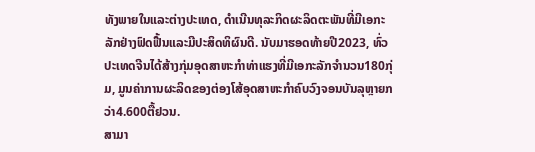ທັງພາຍໃນແລະຕ່າງປະເທດ, ດຳເນີນທຸລະກິດຜະລິດຕະພັນທີ່ມີເອກະລັກຢ່າງຟົດຟື້ນແລະມີປະສິດທິຜົນດີ. ນັບມາຮອດທ້າຍປີ2023, ທົ່ວປະເທດຈີນໄດ້ສ້າງກຸ່ມອຸດສາຫະກຳທ່າແຮງທີ່ມີເອກະລັກຈຳນວນ180ກຸ່ມ, ມູນຄ່າການຜະລິດຂອງຕ່ອງໂສ້ອຸດສາຫະກຳຄົບວົງຈອນບັນລຸຫຼາຍກວ່າ4.600ຕື້ຢວນ.
ສາມາ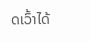ດເວົ້າໄດ້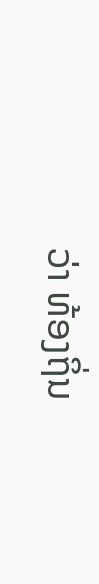ວ່າ ທ້ອງຖິ່ນ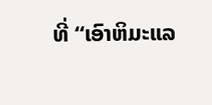ທີ່ “ເອົາຫິມະແລ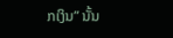ກເງິນ” ນັ້ນ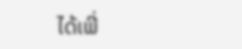ໄດ້ເພີ່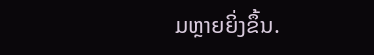ມຫຼາຍຍິ່ງຂຶ້ນ.